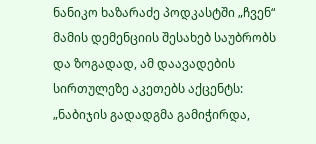ნანიკო ხაზარაძე პოდკასტში „ჩვენ“ მამის დემენციის შესახებ საუბრობს და ზოგადად, ამ დაავადების სირთულეზე აკეთებს აქცენტს:
„ნაბიჯის გადადგმა გამიჭირდა,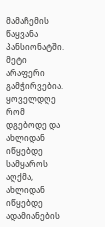მამაჩემის წაყვანა პანსიონატში. მეტი არაფერი გამჭირვებია. ყოველდღე რომ დგებოდე და ახლიდან იწყებდე სამყაროს აღქმა, ახლიდან იწყებდე ადამიანების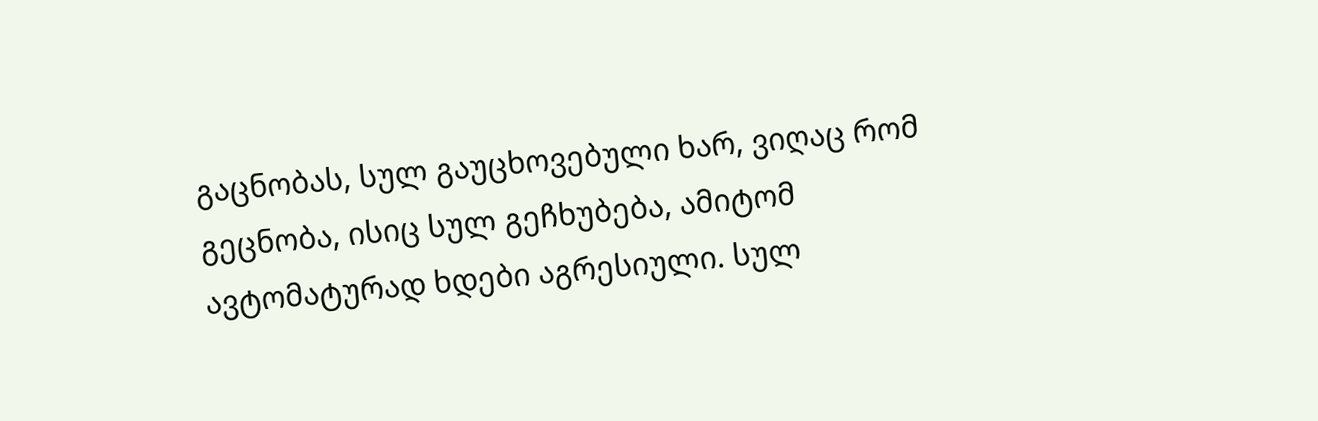გაცნობას, სულ გაუცხოვებული ხარ, ვიღაც რომ გეცნობა, ისიც სულ გეჩხუბება, ამიტომ ავტომატურად ხდები აგრესიული. სულ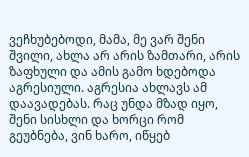ვეჩხუბებოდი, მამა, მე ვარ შენი შვილი, ახლა არ არის ზამთარი, არის ზაფხული და ამის გამო ხდებოდა აგრესიული. აგრესია ახლავს ამ დაავადებას. რაც უნდა მზად იყო, შენი სისხლი და ხორცი რომ გეუბნება, ვინ ხარო, იწყებ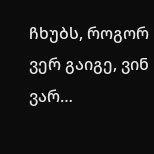ჩხუბს, როგორ ვერ გაიგე, ვინ ვარ…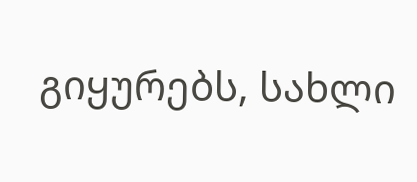გიყურებს, სახლი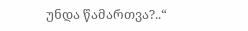უნდა წამართვა?..“